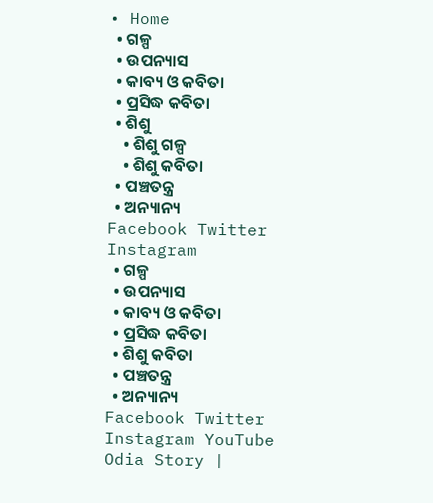• Home
  • ଗଳ୍ପ
  • ଉପନ୍ୟାସ
  • କାବ୍ୟ ଓ କବିତା
  • ପ୍ରସିଦ୍ଧ କବିତା
  • ଶିଶୁ
    • ଶିଶୁ ଗଳ୍ପ
    • ଶିଶୁ କବିତା
  • ପଞ୍ଚତନ୍ତ୍ର
  • ଅନ୍ୟାନ୍ୟ
Facebook Twitter Instagram
  • ଗଳ୍ପ
  • ଉପନ୍ୟାସ
  • କାବ୍ୟ ଓ କବିତା
  • ପ୍ରସିଦ୍ଧ କବିତା
  • ଶିଶୁ କବିତା
  • ପଞ୍ଚତନ୍ତ୍ର
  • ଅନ୍ୟାନ୍ୟ
Facebook Twitter Instagram YouTube
Odia Story |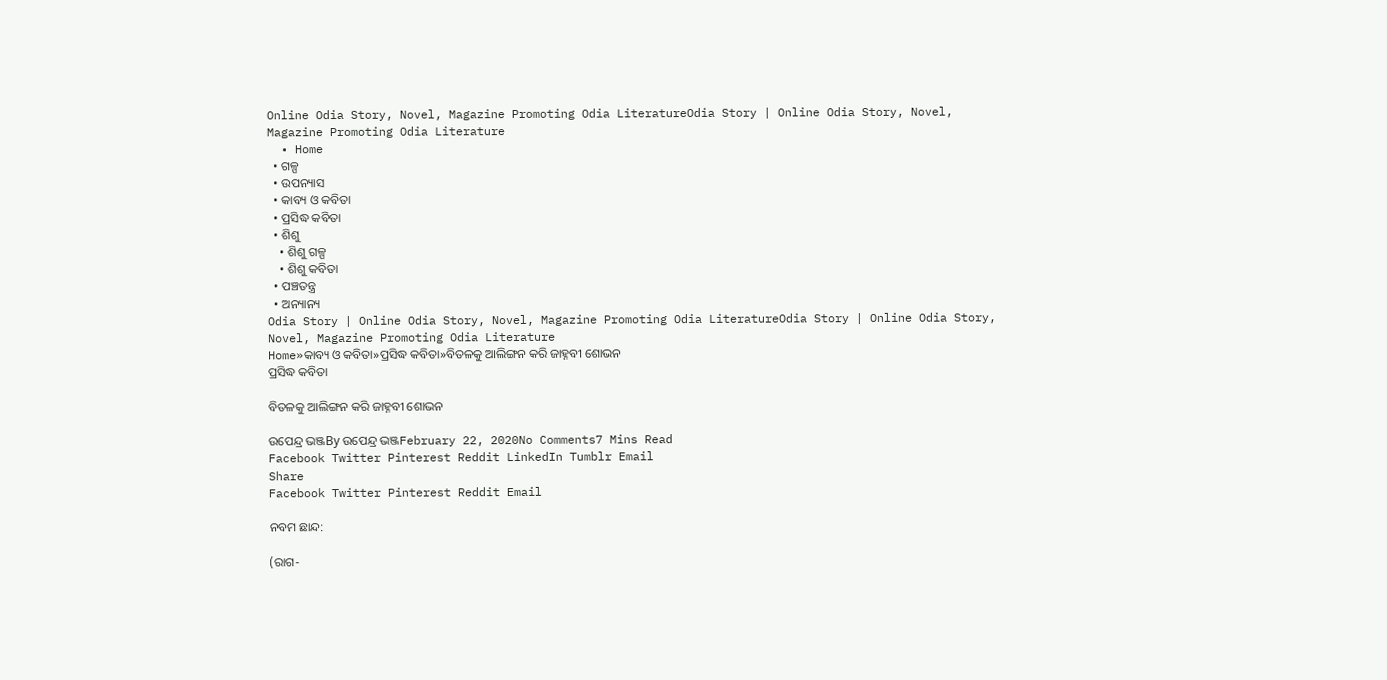Online Odia Story, Novel, Magazine Promoting Odia LiteratureOdia Story | Online Odia Story, Novel, Magazine Promoting Odia Literature
  • Home
  • ଗଳ୍ପ
  • ଉପନ୍ୟାସ
  • କାବ୍ୟ ଓ କବିତା
  • ପ୍ରସିଦ୍ଧ କବିତା
  • ଶିଶୁ
    • ଶିଶୁ ଗଳ୍ପ
    • ଶିଶୁ କବିତା
  • ପଞ୍ଚତନ୍ତ୍ର
  • ଅନ୍ୟାନ୍ୟ
Odia Story | Online Odia Story, Novel, Magazine Promoting Odia LiteratureOdia Story | Online Odia Story, Novel, Magazine Promoting Odia Literature
Home»କାବ୍ୟ ଓ କବିତା»ପ୍ରସିଦ୍ଧ କବିତା»ବିତଳକୁ ଆଲିଙ୍ଗନ କରି ଜାହ୍ନବୀ ଶୋଭନ
ପ୍ରସିଦ୍ଧ କବିତା

ବିତଳକୁ ଆଲିଙ୍ଗନ କରି ଜାହ୍ନବୀ ଶୋଭନ

ଉପେନ୍ଦ୍ର ଭଞ୍ଜBy ଉପେନ୍ଦ୍ର ଭଞ୍ଜFebruary 22, 2020No Comments7 Mins Read
Facebook Twitter Pinterest Reddit LinkedIn Tumblr Email
Share
Facebook Twitter Pinterest Reddit Email

ନବମ ଛାନ୍ଦ:

(ରାଗ-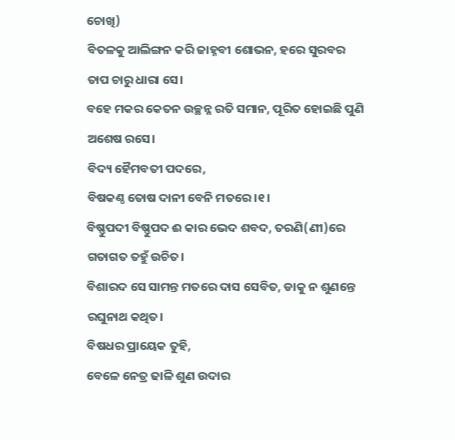ଚୋଖି)
ବିତଳକୁ ଆଲିଙ୍ଗନ କରି ଜାହ୍ନବୀ ଶୋଭନ, ହରେ ସୁରବର ତାପ ଚାରୁ ଧାରା ସେ।
ବହେ ମକର କେତନ ଉଚ୍ଛନ୍ନ ରତି ସମାନ, ପୂରିତ ହୋଇଛି ପୁଣି ଅଶେଷ ରସେ।
ବିଦ୍ୟ ହୈମବତୀ ପଦରେ,
ବିଷକଣ୍ଠ ତୋଷ ଦାନୀ ବେନି ମତରେ।୧।
ବିଷ୍ଣୁପଦୀ ବିଷ୍ଣୁପଦ ଈ କାର ଭେଦ ଶବଦ, ତରଣି(ଣୀ)ରେ ଗତାଗତ ତହୁଁ ଉଚିତ।
ବିଶାରଦ ସେ ସାମନ୍ତ ମତରେ ଦାସ ସେବିତ, ଡାକୁ ନ ଶୁଣନ୍ତେ ରଘୁନାଥ କଥିତ।
ବିଷଧର ପ୍ରାୟେକ ତୁହି,
ବେଳେ ନେତ୍ର ଢାଳି ଶୁଣ ଉଦାର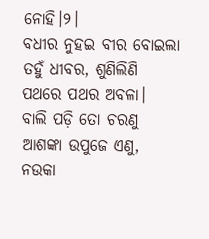ନୋହି।୨।
ବଧୀର ନୁହଇ ବୀର ବୋଇଲା ତହୁଁ ଧୀବର, ଶୁଣିଲିଣି ପଥରେ ପଥର ଅବଳା।
ବାଲି ପଡ଼ି ତୋ ଚରଣୁ ଆଶଙ୍କା ଉପୁଜେ ଏଣୁ, ନଉକା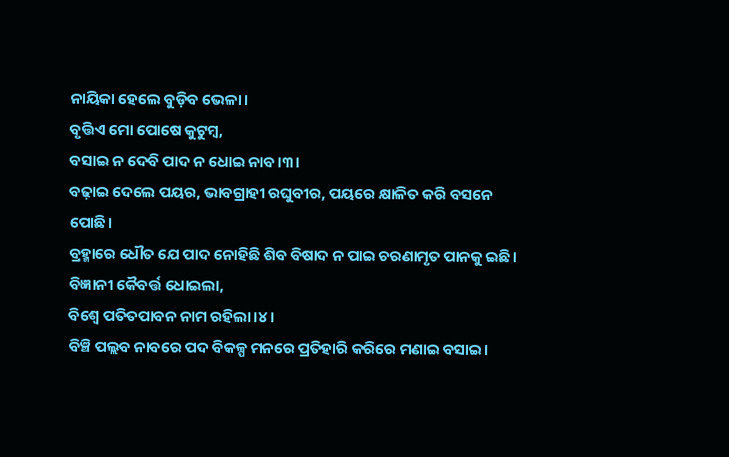ନାୟିକା ହେଲେ ବୁଡ଼ିବ ଭେଳା।
ବୃତ୍ତିଏ ମୋ ପୋଷେ କୁଟୁମ୍ବ,
ବସାଇ ନ ଦେବି ପାଦ ନ ଧୋଇ ନାବ।୩।
ବଢ଼ାଇ ଦେଲେ ପୟର, ଭାବଗ୍ରାହୀ ରଘୁବୀର, ପୟରେ କ୍ଷାଳିତ କରି ବସନେ ପୋଛି।
ବ୍ରହ୍ମାରେ ଧୌତ ଯେ ପାଦ ନୋହିଛି ଶିବ ବିଷାଦ ନ ପାଇ ଚରଣାମୃତ ପାନକୁ ଇଛି।
ବିଜ୍ଞାନୀ କୈବର୍ତ୍ତ ଧୋଇଲା,
ବିଶ୍ବେ ପତିତପାବନ ନାମ ରହିଲା।୪।
ବିଞ୍ଚି ପଲ୍ଲବ ନାବରେ ପଦ ବିକଳ୍ପ ମନରେ ପ୍ରତିହାରି କରିରେ ମଣାଇ ବସାଇ।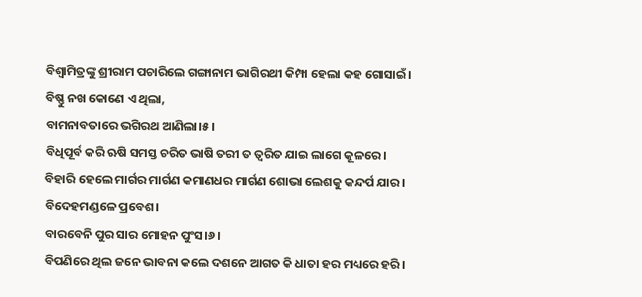ବିଶ୍ବାମିତ୍ରଙ୍କୁ ଶ୍ରୀରାମ ପଚାରିଲେ ଗଙ୍ଗାନାମ ଭାଗିରଥୀ କିମ୍ପା ହେଲା କହ ଗୋସାଇଁ।
ବିଷ୍ଣୁ ନଖ କୋଣେ ଏ ଥିଲା,
ବାମନାବତାରେ ଭଗିରଥ ଆଣିଲା।୫।
ବିଧିପୂର୍ବ କରି ଋଷି ସମସ୍ତ ଚରିତ ଭାଷି ତରୀ ତ ତ୍ୱରିତ ଯାଇ ଲାଗେ କୂଳରେ।
ବିହାରି ହେଲେ ମାର୍ଗର ମାର୍ଗଣ କମାଣଧର ମାର୍ଗଣ ଶୋଭା ଲେଶକୁ କନ୍ଦର୍ପ ଯାର।
ବିଦେହମଣ୍ଡଳେ ପ୍ରବେଶ।
ବାରବେନି ପୁର ସାର ମୋହନ ପୁଂସ।୬।
ବିପଣିରେ ଥିଲ ଜନେ ଭାବନା କଲେ ଦଶନେ ଆଗତ କି ଧାତା ହର ମଧ୍ୟରେ ହରି।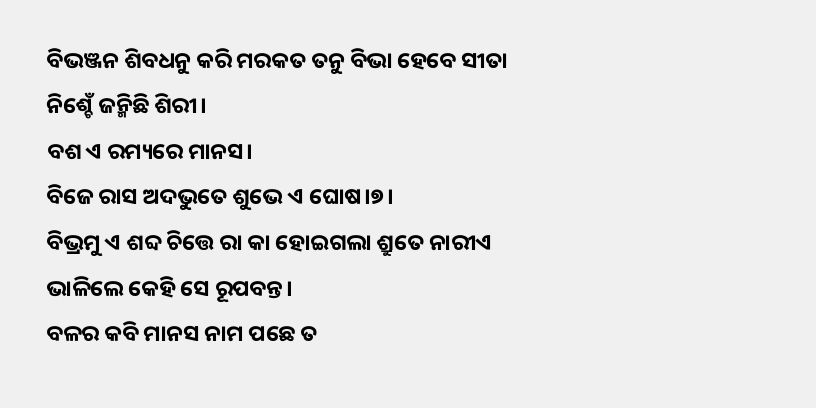ବିଭଞ୍ଜନ ଶିବଧନୁ କରି ମରକତ ତନୁ ବିଭା ହେବେ ସୀତା ନିଶ୍ଚେଁ ଜନ୍ମିଛି ଶିରୀ।
ବଶ ଏ ରମ୍ୟରେ ମାନସ।
ବିଜେ ରାସ ଅଦଭୁତେ ଶୁଭେ ଏ ଘୋଷ।୭।
ବିଭ୍ରମୁ ଏ ଶବ୍ଦ ଚିତ୍ତେ ରା କା ହୋଇଗଲା ଶ୍ରୁତେ ନାରୀଏ ଭାଳିଲେ କେହି ସେ ରୂପବନ୍ତ।
ବଳର କବି ମାନସ ନାମ ପଛେ ତ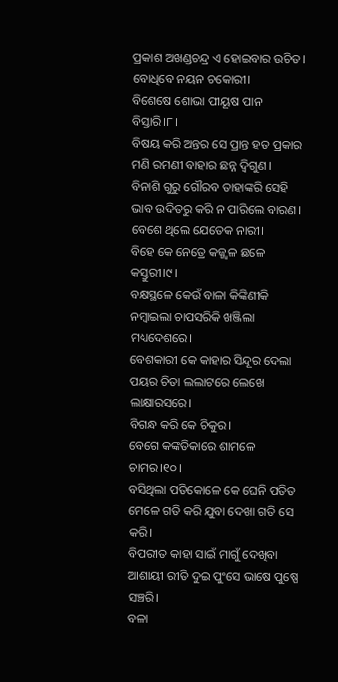ପ୍ରକାଶ ଅଖଣ୍ଡଚନ୍ଦ୍ର ଏ ହୋଇବାର ଉଚିତ।
ବୋଧିବେ ନୟନ ଚକୋରୀ।
ବିଶେଷେ ଶୋଭା ପୀୟୂଷ ପାନ ବିସ୍ତାରି।୮।
ବିଷୟ କରି ଅନ୍ତର ସେ ପ୍ରାନ୍ତ ହତ ପ୍ରକାର ମଣି ରମଣୀ ବାହାର ଛନ୍ନ ଦ୍ୱିଗୁଣ।
ବିନାଶି ଗୁରୁ ଗୌରବ ତାହାଙ୍କରି ସେହି ଭାବ ଉଦିତରୁ କରି ନ ପାରିଲେ ବାରଣ।
ବେଶେ ଥିଲେ ଯେତେକ ନାରୀ।
ବିହେ କେ ନେତ୍ରେ କଜ୍ଜ୍ୱଳ ଛଳେ କସ୍ତୁରୀ।୯।
ବକ୍ଷସ୍ଥଳେ କେଉଁ ବାଳା କିଙ୍କିଣୀକି ନମ୍ବାଇଲା ଚାପସରିକି ଖଞ୍ଜିଲା ମଧ୍ୟଦେଶରେ।
ବେଶକାରୀ କେ କାହାର ସିନ୍ଦୂର ଦେଲା ପୟର ଚିତା ଲଲାଟରେ ଲେଖେ ଲାକ୍ଷାରସରେ।
ବିଗନ୍ଧ କରି କେ ଚିକୁର।
ବେଗେ କଙ୍କତିକାରେ ଶାମଳେ ଚାମର।୧୦।
ବସିଥିଲା ପତିକୋଳେ କେ ଘେନି ପତିତ ମେଳେ ଗତି କରି ଯୁବା ଦେଖା ଗତି ସେ କରି।
ବିପରୀତ କାହା ସାଇଁ ମାଗୁଁ ଦେଖିବା ଆଶାୟୀ ରୀତି ଦୁଇ ପୁଂସେ ଭାଷେ ପୁଷ୍ପେ ସଞ୍ଚରି।
ବଳା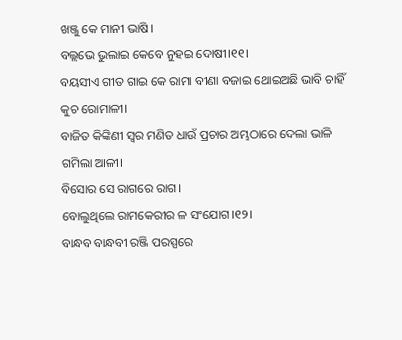ଖଞ୍ଜୁ କେ ମାନୀ ଭାଷି।
ବଲ୍ଲଭେ ଭୁଲାଇ କେବେ ନୁହଇ ଦୋଷୀ।୧୧।
ବୟସୀଏ ଗୀତ ଗାଇ କେ ରାମା ବୀଣା ବଜାଇ ଥୋଇଅଛି ଭାବି ଚାହିଁ କୁଚ ରୋମାଳୀ।
ବାଜିତ କିଙ୍କିଣୀ ସ୍ୱର ମଣିତ ଧାଉଁ ପ୍ରଚାର ଅମ୍ଭଠାରେ ଦେଲା ଭାଳି ଗମିଲା ଆଳୀ।
ବିସୋର ସେ ରାଗରେ ରାଗ।
ବୋଲୁଥିଲେ ରାମକେରୀର ଳ ସଂଯୋଗ।୧୨।
ବାନ୍ଧବ ବାନ୍ଧବୀ ରଞ୍ଜି ପରସ୍ପରେ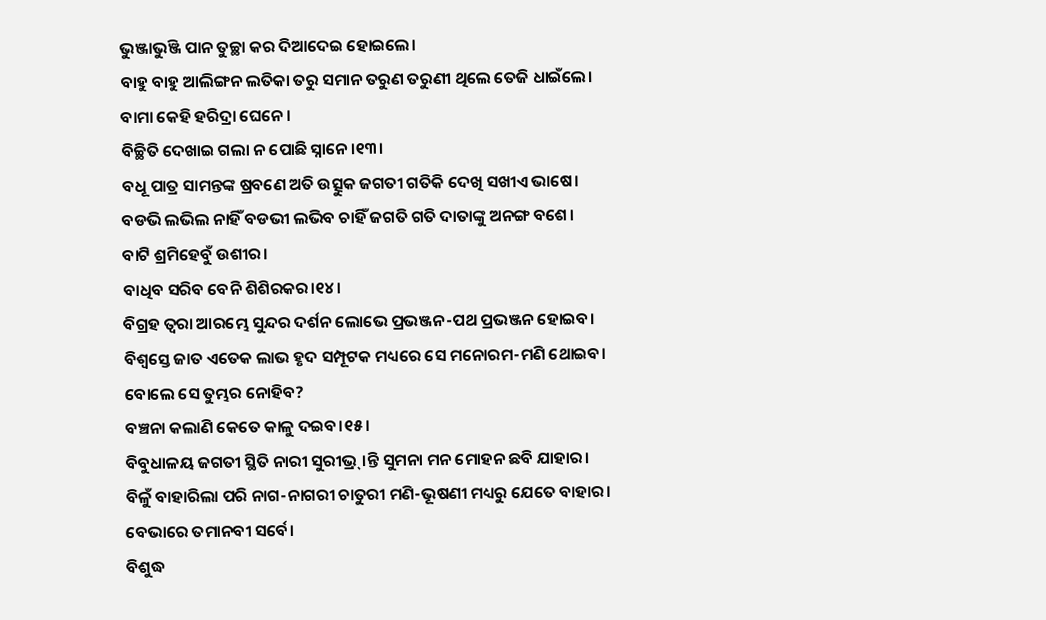ଭୁଞ୍ଜାଭୁଞ୍ଜି ପାନ ତୁଚ୍ଛା କର ଦିଆଦେଇ ହୋଇଲେ।
ବାହୁ ବାହୁ ଆଲିଙ୍ଗନ ଲତିକା ତରୁ ସମାନ ତରୁଣ ତରୁଣୀ ଥିଲେ ତେଜି ଧାଇଁଲେ।
ବାମା କେହି ହରିଦ୍ରା ଘେନେ।
ବିଚ୍ଛିତି ଦେଖାଇ ଗଲା ନ ପୋଛି ସ୍ନାନେ।୧୩।
ବଧୂ ପାତ୍ର ସାମନ୍ତଙ୍କ ଷ୍ରବଣେ ଅତି ଉତ୍ସୁକ ଜଗତୀ ଗତିକି ଦେଖି ସଖୀଏ ଭାଷେ।
ବଡଭି ଲଭିଲ ନାହିଁ ବଡଭୀ ଲଭିବ ଚାହିଁ ଜଗତି ଗତି ଦାତାଙ୍କୁ ଅନଙ୍ଗ ବଶେ।
ବାଟି ଶ୍ରମିହେବୁଁ ଉଶୀର।
ବାଧିବ ସରିବ ବେନି ଶିଶିରକର।୧୪।
ବିଗ୍ରହ ତ୍ୱରା ଆରମ୍ଭେ ସୁନ୍ଦର ଦର୍ଶନ ଲୋଭେ ପ୍ରଭଞ୍ଜନ-ପଥ ପ୍ରଭଞ୍ଜନ ହୋଇବ।
ବିଶ୍ୱସ୍ତେ ଜାତ ଏତେକ ଲାଭ ହୃଦ ସମ୍ପୂଟକ ମଧ୍ୟରେ ସେ ମନୋରମ-ମଣି ଥୋଇବ।
ବୋଲେ ସେ ତୁମ୍ଭର ନୋହିବ?
ବଞ୍ଚନା କଲାଣି କେତେ କାଳୁ ଦଇବ।୧୫।
ବିବୁଧାଳୟ ଜଗତୀ ସ୍ଥିତି ନାରୀ ସୁରୀଭ୍ର୍।ନ୍ତି ସୁମନା ମନ ମୋହନ ଛବି ଯାହାର।
ବିଳୁଁ ବାହାରିଲା ପରି ନାଗ-ନାଗରୀ ଚାତୁରୀ ମଣି-ଭୂଷଣୀ ମଧ୍ୟରୁ ଯେତେ ବାହାର।
ବେଭାରେ ତମାନବୀ ସର୍ବେ।
ବିଶୁଦ୍ଧ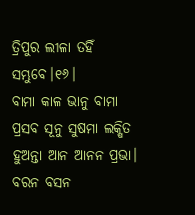ତ୍ରିପୁର ଲୀଳା ତହିଁ ସମ୍ଭୁବେ।୧୬।
ବାମା କାଳ ଭାନୁ ବାମା ପ୍ରସବ ସୂନୁ ସୁଷମା ଲକ୍ଷିତ ହୁଅନ୍ତା ଆନ ଆନନ ପ୍ରଭା।
ବରନ ବସନ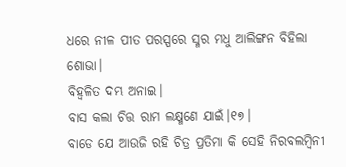ଧରେ ନୀଳ ପୀତ ପରସ୍ପରେ ସ୍ମର ମଧୁ ଆଲିଙ୍ଗନ ବିହିଲା ଶୋଭା।
ବିହ୍ୱଳିତ ଦମ୍ଭ ଅନାଇ।
ବାସ କଲା ଚିତ୍ତ ରାମ ଲକ୍ଷ୍ମଣେ ଯାଇଁ।୧୭।
ବାଡେ ଯେ ଆଉଜି ରହି ଚିତ୍ର ପ୍ରତିମା କି ସେହି ନିରବଲମ୍ବିନୀ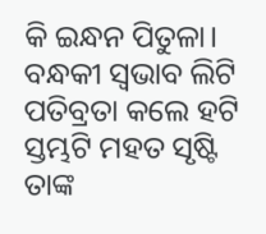କି ଇନ୍ଧନ ପିତୁଳା।
ବନ୍ଧକୀ ସ୍ୱଭାବ ଲିଟି ପତିବ୍ରତା କଲେ ହଟି ସ୍ତମ୍ଭଟି ମହତ ସୃଷ୍ଟି ତାଙ୍କ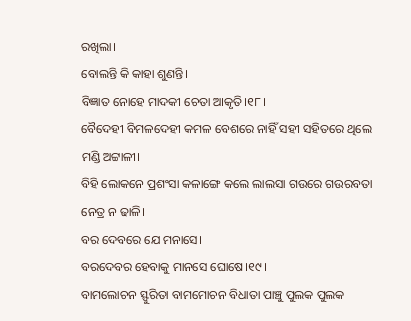ରଖିଲା।
ବୋଲନ୍ତି କି କାହା ଶୁଣନ୍ତି।
ବିଜ୍ଞାତ ନୋହେ ମାଦକୀ ଚେତା ଆକୃତି।୧୮।
ବୈଦେହୀ ବିମଳଦେହୀ କମଳ ବେଶରେ ନାହିଁ ସହୀ ସହିତରେ ଥିଲେ ମଣ୍ଡି ଅଟ୍ଟାଳୀ।
ବିହି ଲୋକନେ ପ୍ରଶଂସା କଳାଙ୍ଗେ କଲେ ଲାଲସା ଗଉରେ ଗଉରବତା ନେତ୍ର ନ ଢାଳି।
ବର ଦେବରେ ଯେ ମନାସେ।
ବରଦେବର ହେବାକୁ ମାନସେ ଘୋଷେ।୧୯।
ବାମଲୋଚନ ସ୍ଫୁରିତା ବାମମୋଚନ ବିଧାତା ପାଞ୍ଚୁ ପୁଲକ ପୁଲକ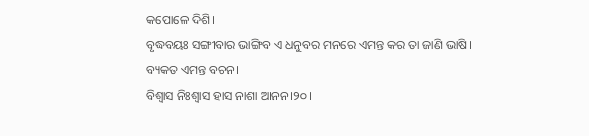କପୋଳେ ଦିଶି।
ବୃଦ୍ଧବୟଃ ସଙ୍ଗୀବାର ଭାଙ୍ଗିବ ଏ ଧନୁବର ମନରେ ଏମନ୍ତ କର ତା ଜାଣି ଭାଷି।
ବ୍ୟକତ ଏମନ୍ତ ବଚନ।
ବିଶ୍ୱାସ ନିଃଶ୍ୱାସ ହାସ ନାଶା ଆନନ।୨୦।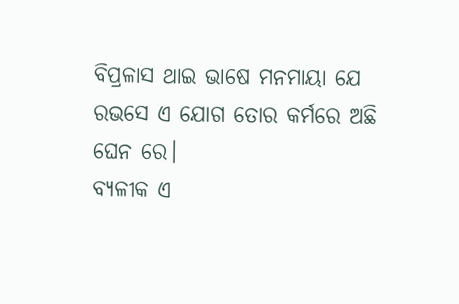ବିପ୍ରଳାସ ଥାଇ ଭାଷେ ମନମାୟା ଯେ ରଭସେ ଏ ଯୋଗ ତୋର କର୍ମରେ ଅଛି ଘେନ ରେ।
ବ୍ୟଳୀକ ଏ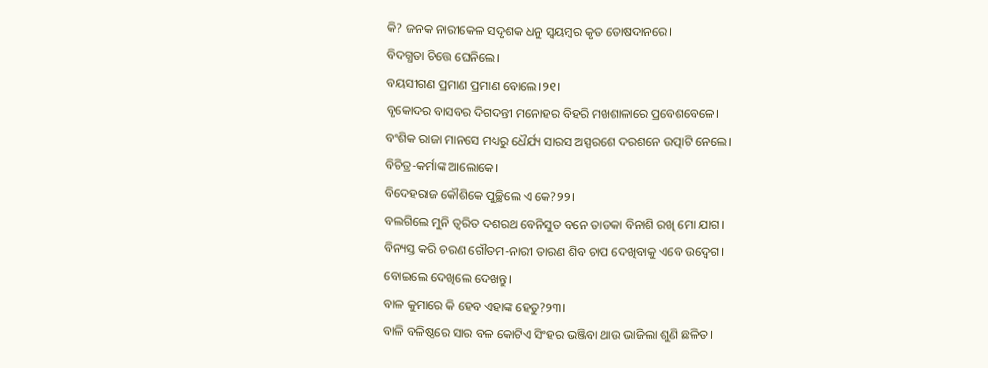କି? ଜନକ ନାରୀକେଳ ସଦୃଶକ ଧନୁ ସ୍ୱୟମ୍ବର କୃତ ତୋଷଦାନରେ।
ବିଦଗ୍ଧତା ଚିତ୍ତେ ଘେନିଲେ।
ବୟସୀଗଣ ପ୍ରମାଣ ପ୍ରମାଣ ବୋଲେ।୨୧।
ବୃକୋଦର ବାସବର ଦିଗଦନ୍ତୀ ମନୋହର ବିହରି ମଖଶାଳାରେ ପ୍ରବେଶବେଳେ।
ବଂଶିକ ରାଜା ମାନସେ ମଧ୍ୟରୁ ଧୈର୍ଯ୍ୟ ସାରସ ଅସ୍ପରଶେ ଦରଶନେ ଉତ୍ପାଟି ନେଲେ।
ବିଚିତ୍ର-କର୍ମାଙ୍କ ଆଲୋକେ।
ବିଦେହରାଜ କୌଶିକେ ପୁଚ୍ଛିଲେ ଏ କେ?୨୨।
ବଲଗିଲେ ମୁନି ତ୍ୱରିତ ଦଶରଥ ବେନିସୁତ ବନେ ତାଡକା ବିନାଶି ରଖି ମୋ ଯାଗ।
ବିନ୍ୟସ୍ତ କରି ଚରଣ ଗୌତମ-ନାରୀ ତାରଣ ଶିବ ଚାପ ଦେଖିବାକୁ ଏବେ ଉଦ୍ବେଗ।
ବୋଇଲେ ଦେଖିଲେ ଦେଖନ୍ତୁ।
ବାଳ କୁମାରେ କି ହେବ ଏହାଙ୍କ ହେତୁ?୨୩।
ବାଳି ବଳିଷ୍ଠରେ ସାର ବଳ କୋଟିଏ ସିଂହର ଭଞ୍ଜିବା ଥାଉ ଭାଜିଲା ଶୁଣି ଛଳିତ।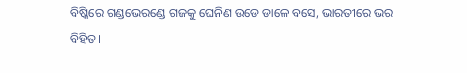ବିଷ୍କିରେ ଗଣ୍ଡଭେରଣ୍ଡେ ଗଜକୁ ଘେନିଣ ଉଡେ ଡାଳେ ବସେ, ଭାରତୀରେ ଭର ବିହିତ।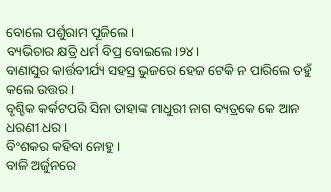ବୋଲେ ପର୍ଶୁରାମ ପୂଜିଲେ।
ବ୍ୟଭିଚାର କ୍ଷତ୍ରି ଧର୍ମ ବିପ୍ର ବୋଇଲେ।୨୪।
ବାଣାସୁର କାର୍ତ୍ତବୀର୍ଯ୍ୟ ସହସ୍ର ଭୁଜରେ ହେଜ ଟେକି ନ ପାରିଲେ ତହୁଁ କଲେ ଉତ୍ତର।
ବୃଶ୍ଚିକ କର୍କଟପରି ସିନା ତାହାଙ୍କ ମାଧୁରୀ ନାଗ ବ୍ୟତ୍ରକେ କେ ଆନ ଧରଣୀ ଧର।
ବିଂଶକର କହିବା ନୋହୁ।
ବାଳି ଅର୍ଜୁନରେ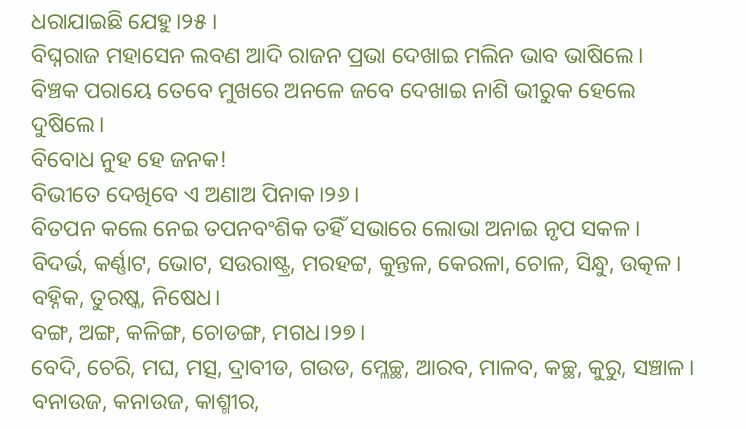ଧରାଯାଇଛି ଯେହୁ।୨୫।
ବିଘ୍ନରାଜ ମହାସେନ ଲବଣ ଆଦି ରାଜନ ପ୍ରଭା ଦେଖାଇ ମଲିନ ଭାବ ଭାଷିଲେ।
ବିଞ୍ଚକ ପରାୟେ ତେବେ ମୁଖରେ ଅନଳେ ଜବେ ଦେଖାଇ ନାଶି ଭୀରୁକ ହେଲେ ଦୁଷିଲେ।
ବିବୋଧ ନୁହ ହେ ଜନକ!
ବିଭୀତେ ଦେଖିବେ ଏ ଅଣାଅ ପିନାକ।୨୬।
ବିତପନ କଲେ ନେଇ ତପନବଂଶିକ ତହିଁ ସଭାରେ ଲୋଭା ଅନାଇ ନୃପ ସକଳ।
ବିଦର୍ଭ, କର୍ଣ୍ଣାଟ, ଭୋଟ, ସଉରାଷ୍ଟ୍ର, ମରହଟ୍ଟ, କୁନ୍ତଳ, କେରଳା, ଚୋଳ, ସିନ୍ଧୁ, ଉତ୍କଳ।
ବହ୍ନିକ, ତୁରଷ୍କ, ନିଷେଧ।
ବଙ୍ଗ, ଅଙ୍ଗ, କଳିଙ୍ଗ, ଚୋଡଙ୍ଗ, ମଗଧ।୨୭।
ବେଦି, ଚେରି, ମଘ, ମତ୍ସ, ଦ୍ରାବୀଡ, ଗଉଡ, ମ୍ଳେଚ୍ଛ, ଆରବ, ମାଳବ, କଚ୍ଛ, କୁରୁ, ସଞ୍ଚାଳ।
ବନାଉଜ, କନାଉଜ, କାଶ୍ମୀର,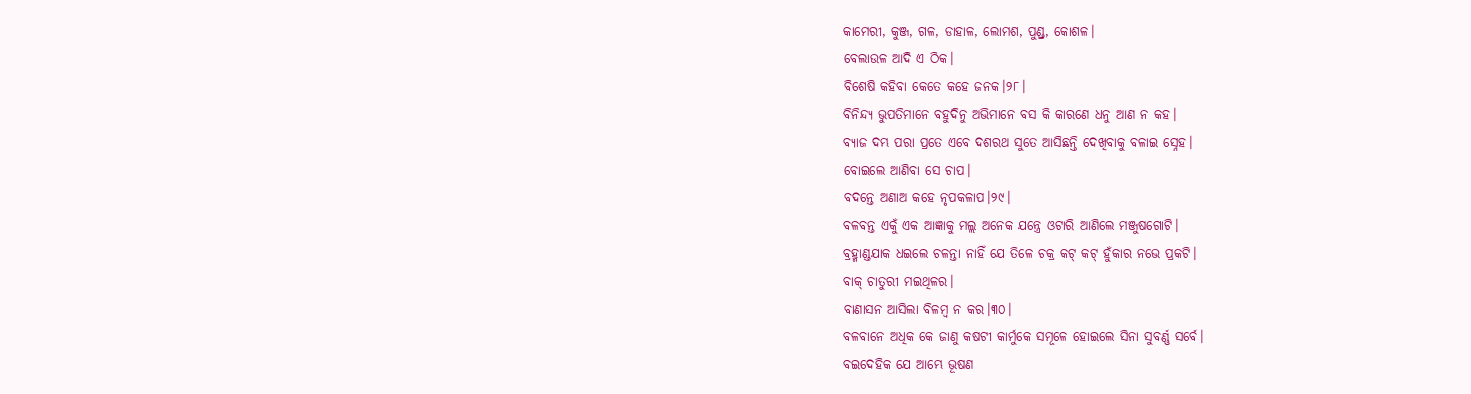କାମେରୀ, କୁଞ୍ଜ, ଗଳ, ଡାହାଳ, ଲୋମଶ, ପୁଣ୍ଡ୍ର, କୋଶଳ।
ବେଲାଉଳ ଆଦି ଏ ଠିକ।
ବିଶେଷି କହିବା କେତେ କହେ ଜନକ।୨୮।
ବିନିନ୍ଦ୍ୟ ଭୁପତିମାନେ ବହୁଦିନୁ ଅଭିମାନେ ବସ କି କାରଣେ ଧନୁ ଆଣ ନ କହ।
ବ୍ୟାଜ ଦମ୍ଭ ପରା ପ୍ରତେ ଏବେ ଦଶରଥ ସୁତେ ଆସିଛନ୍ତି ଦେଖିବାକୁ ବଳାଇ ସ୍ନେହ।
ବୋଇଲେ ଆଣିବା ସେ ଚାପ।
ବଦନ୍ତେ ଅଣାଅ କହେ ନୃପକଳାପ।୨୯।
ବଳବନ୍ତ ଏକୁଁ ଏକ ଆଜ୍ଞାକୁ ମଲ୍ଲ ଅନେକ ଯନ୍ତ୍ରେ ଓଟାରି ଆଣିଲେ ମଞ୍ଜୁଷଗୋଟି।
ବ୍ରହ୍ମାଣ୍ଡଯାକ ଧଇଲେ ଚଳନ୍ତା ନାହିଁ ଯେ ତିଳେ ଚକ୍ର କଟ୍ କଟ୍ ହୁଁକାର ନଭେ ପ୍ରକଟି।
ବାକ୍ ଚାତୁରୀ ମଇଥିଳର।
ବାଣାସନ ଆସିଲା ବିଳମ୍ବ ନ କର।୩୦।
ବଳବାନେ ଅଧିକ କେ ଜାଣୁ କଷଟୀ କାର୍ମୁକେ ସମୂଳେ ହୋଇଲେ ସିନା ସୁବର୍ଣ୍ଣ ସର୍ବେ।
ବଇଦେହିକ ଯେ ଆମ୍ଭେ ଭୂଷଣ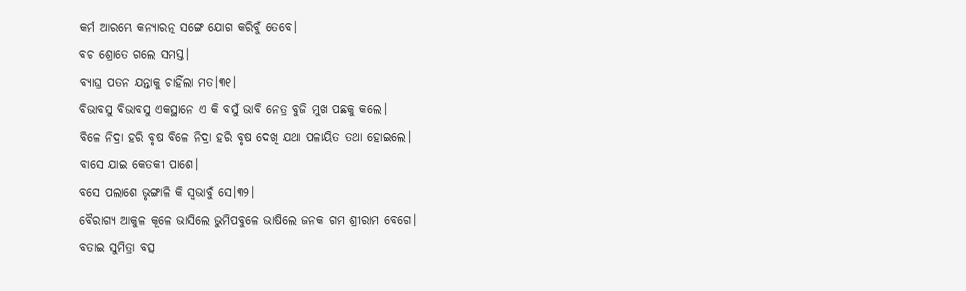କର୍ମ ଆରମ୍ଭେ କନ୍ୟାରତ୍ନ ସଙ୍ଗେ ଯୋଗ କରିବୁଁ ତେବେ।
ବଚ ଶ୍ରୋତେ ଗଲେ ସମସ୍ତ।
ବ୍ୟାଘ୍ର ପତନ ଯନ୍ତାକୁ ଚାହିଁଲା ମତ।୩୧।
ବିଭାବସୁ ବିଭାବସୁ ଏକସ୍ଥାନେ ଏ କି ବସୁଁ ଭାବି ନେତ୍ର ବୁଜି ମୁଖ ପଛକୁ କଲେ।
ବିଳେ ନିଦ୍ରା ହରି ବୃଷ ବିଳେ ନିଦ୍ରା ହରି ବୃଷ ଦେଖି ଯଥା ପଳାୟିତ ତଥା ହୋଇଲେ।
ବାସେ ଯାଇ କେତକୀ ପାଶେ।
ବସେ ପଲାଶେ ଭୃଙ୍ଗାଳି କି ସ୍ୱଭାବୁଁ ସେ।୩୨।
ବୈରାଗ୍ୟ ଆକୁଳ କୂଳେ ଭାସିଲେ ଭୁମିପବୁଳେ ଭାଷିଲେ ଜନକ ଗମ ଶ୍ରୀରାମ ବେଗେ।
ବତାଇ ସୁମିତ୍ରା ବତ୍ସ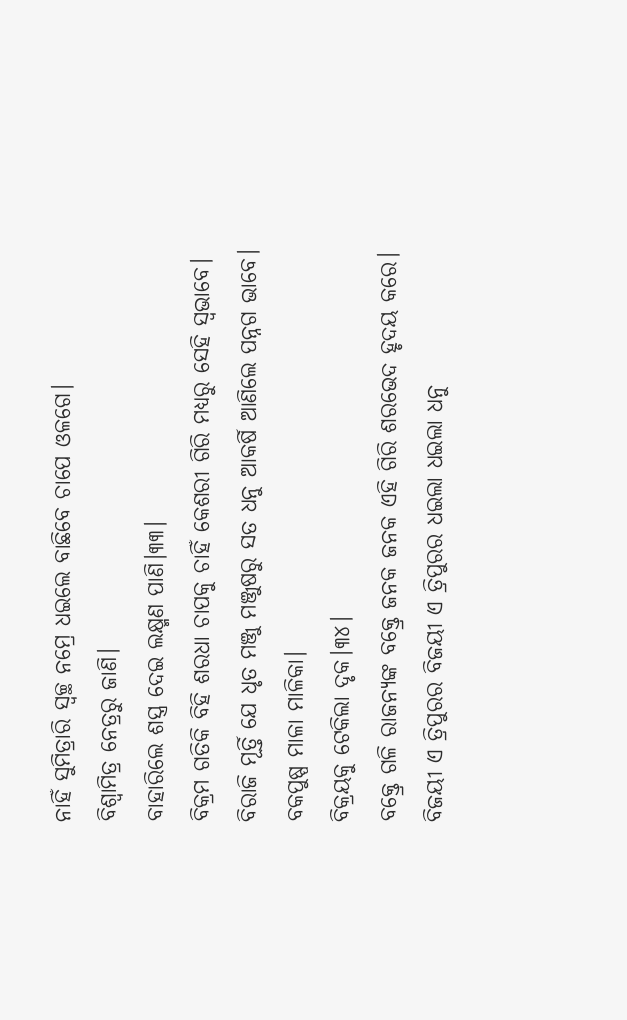ନାହିଁ ସୁମିତ୍ରାରି ସ୍ୱଚ୍ଛ ନମ୍ରେ ଧଇଲେ ବାଛିବେ ଚାପେ ଓଳଗେ।
ବିଶ୍ୱାମିତ୍ର ନେତ୍ରରୁ ଜାଣି।
ବାହାରିଲେ ଶସ୍ତ୍ର ଦେଇ ଲକ୍ଷ୍ମଣ ପାଣି।୩୩।
ବିକ୍ରମ ଗତିକି ବିହି ଶରଧା ଚାପକୁ ଚାହିଁ କେଶରୀ ଗିରି ମଧ୍ୟରୁ ସେହି ସ୍ୱଭାବେ।
ବିରାଜି ମୂର୍ତ୍ତି ଯେ ଧୃତ ମଞ୍ଜୁ ମଞ୍ଜୁଷରୁ ସତ ଧନୁ ଆକର୍ଷି ଆଣିଲେ ପନ୍ନଗ ଭାବେ।
ବକପୁଷ୍ପ ମାଳା ମାଳିକା।
ବିକ୍ରୟକୁ ଟେକିଲା ଦୃକ।୩୪।
ବକ୍ତ୍ରେ ଗଳି ରାଜନ୍ୟଙ୍କ ବକ୍ତ୍ରେ ଜନକ ଜନକ ଏହି ଗିରି ଶରଭେଦ ହୃଦୟ କରେ।
ବିଜୟୀ ଏ ତ୍ରିପୁରର ବିଜୟୀ ଏ ତ୍ରିପୁରର ଧଇଲା ଧଇଲା ଧନୁ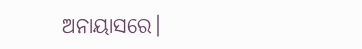ଅନାୟାସରେ।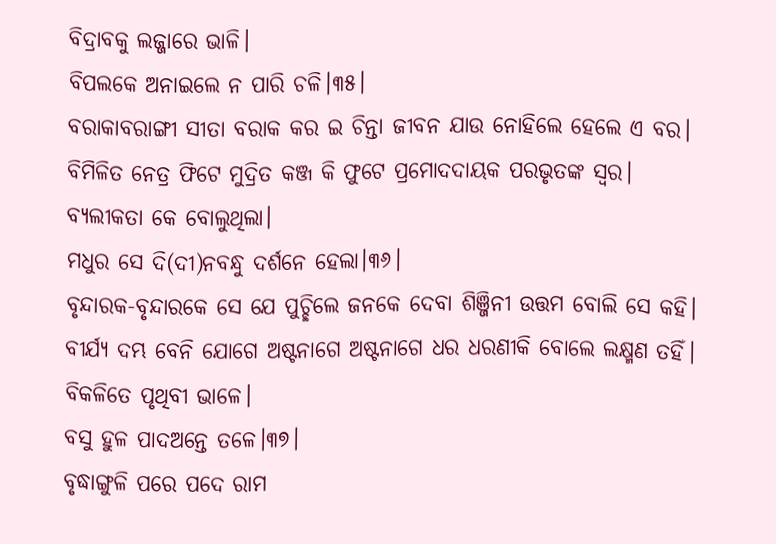ବିଦ୍ରାବକୁ ଲଜ୍ଜାରେ ଭାଳି।
ବିପଲକେ ଅନାଇଲେ ନ ପାରି ଚଳି।୩୫।
ବରାକାବରାଙ୍ଗୀ ସୀତା ବରାକ କର ଇ ଚିନ୍ତା ଜୀବନ ଯାଉ ନୋହିଲେ ହେଲେ ଏ ବର।
ବିମିଳିତ ନେତ୍ର ଫିଟେ ମୁଦ୍ରିତ କଞ୍ଜ କି ଫୁଟେ ପ୍ରମୋଦଦାୟକ ପରଭୃତଙ୍କ ସ୍ୱର।
ବ୍ୟଲୀକତା କେ ବୋଲୁଥିଲା।
ମଧୁର ସେ ଦି(ଦୀ)ନବନ୍ଧୁ ଦର୍ଶନେ ହେଲା।୩୬।
ବୃନ୍ଦାରକ-ବୃନ୍ଦାରକେ ସେ ଯେ ପୁଚ୍ଛିଲେ ଜନକେ ଦେବା ଶିଞ୍ଜିନୀ ଉତ୍ତମ ବୋଲି ସେ କହି।
ବୀର୍ଯ୍ୟ ଦମ୍ଭ ବେନି ଯୋଗେ ଅଷ୍ଟନାଗେ ଅଷ୍ଟନାଗେ ଧର ଧରଣୀକି ବୋଲେ ଲକ୍ଷ୍ମଣ ତହିଁ।
ବିକଳିତେ ପୃଥିବୀ ଭାଳେ।
ବସୁ ହୁଳ ପାଦଅନ୍ତେ ତଳେ।୩୭।
ବୃଦ୍ଧାଙ୍ଗୁଳି ପରେ ପଦେ ରାମ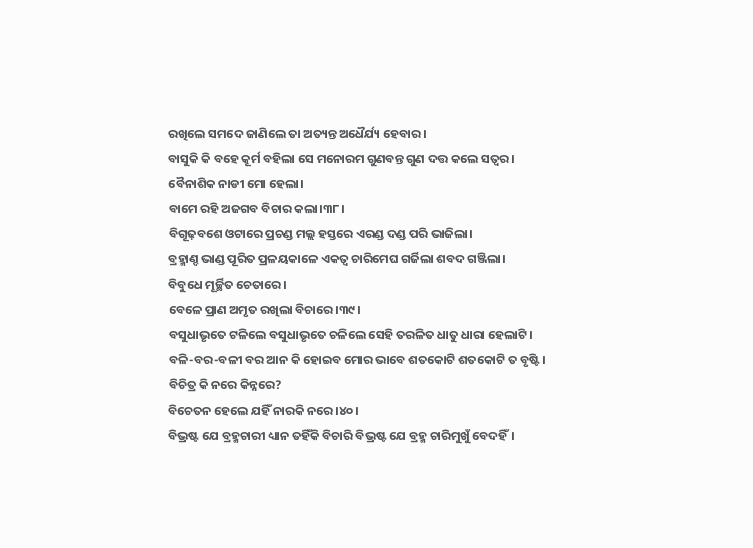ରଖିଲେ ସମଦେ ଜାଣିଲେ ତା ଅତ୍ୟନ୍ତ ଅଧୈର୍ଯ୍ୟ ହେବାର।
ବାସୁକି କି ବହେ କୂର୍ମ ବହିଲା ସେ ମନୋରମ ଗୁଣବନ୍ତ ଗୁଣ ଦତ୍ତ କଲେ ସତ୍ୱର।
ବୈନାଶିକ ନାଡୀ ମୋ ହେଲା।
ବାମେ ରହି ଅଜଗବ ବିଚାର କଲା।୩୮।
ବିଗୂଢ଼ବଶେ ଓଟାରେ ପ୍ରଚଣ୍ଡ ମଲ୍ଲ ହସ୍ତରେ ଏରଣ୍ଡ ଦଣ୍ଡ ପରି ଭାଜିଲା।
ବ୍ରହ୍ମାଣ୍ଦ ଭାଣ୍ଡ ପୂରିତ ପ୍ରଳୟକାଳେ ଏକତ୍ୱ ଚାରିମେଘ ଗର୍ଜିଲା ଶବଦ ଗଞ୍ଜିଲା।
ବିବୁଧେ ମୂର୍ଚ୍ଛିତ ଚେତାରେ।
ବେଳେ ପ୍ରାଣ ଅମୃତ ରଖିଲା ବିଚାରେ।୩୯।
ବସୁଧାଭୃତେ ଟଳିଲେ ବସୁଧାଭୃତେ ଚଳିଲେ ସେହି ତରଳିତ ଧାତୁ ଧାରା ହେଲାଟି।
ବଳି-ବର-ବଳୀ ବର ଆନ କି ହୋଇବ ମୋର ଭାବେ ଶତକୋଟି ଶତକୋଟି ତ ବୃଷ୍ଟି।
ବିଚିତ୍ର କି ନରେ କିନ୍ନରେ?
ବିଚେତନ ହେଲେ ଯହିଁ ନାରକି ନରେ।୪୦।
ବିଭ୍ରଷ୍ଟ ଯେ ବ୍ରହ୍ମଚାରୀ ଧ୍ୟାନ ତହିଁକି ବିଚାରି ବିଭ୍ରଷ୍ଟ ଯେ ବ୍ରହ୍ମ ଚାରିମୁଖୁଁ ବେଦହିଁ।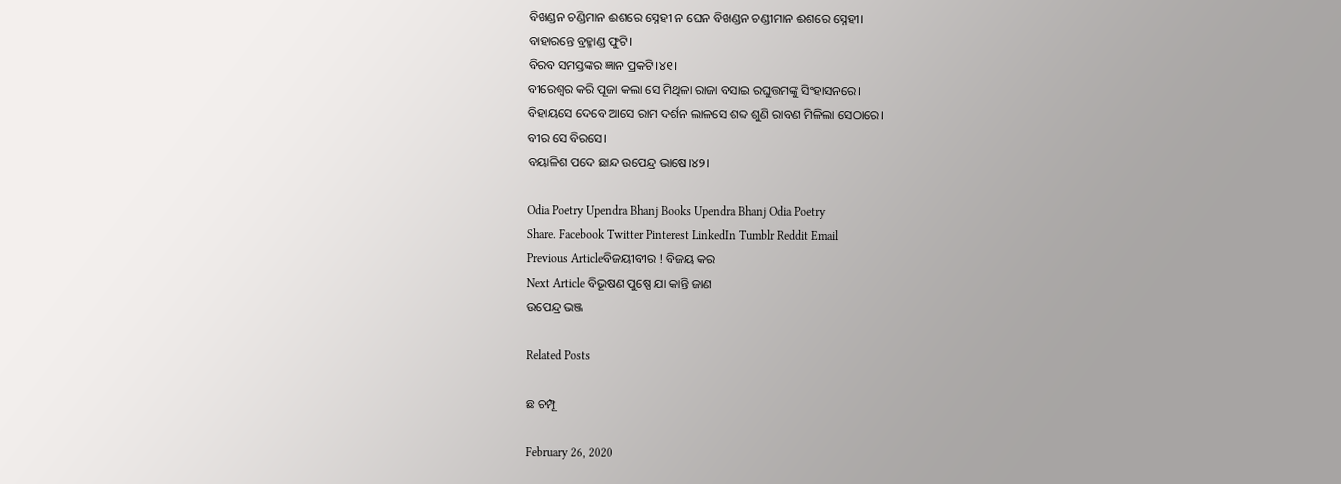ବିଖଣ୍ଡନ ଚଣ୍ଡିମାନ ଈଶରେ ସ୍ନେହୀ ନ ଘେନ ବିଖଣ୍ଡନ ଚଣ୍ଡୀମାନ ଈଶରେ ସ୍ନେହୀ।
ବାହାରନ୍ତେ ବ୍ରହ୍ମାଣ୍ଡ ଫୁଟି।
ବିରବ ସମସ୍ତଙ୍କର ଜ୍ଞାନ ପ୍ରକଟି।୪୧।
ବୀରେଶ୍ୱର କରି ପୂଜା କଲା ସେ ମିଥିଳା ରାଜା ବସାଇ ରଘୁତ୍ତମଙ୍କୁ ସିଂହାସନରେ।
ବିହାୟସେ ଦେବେ ଆସେ ରାମ ଦର୍ଶନ ଲାଳସେ ଶବ୍ଦ ଶୁଣି ରାବଣ ମିଳିଲା ସେଠାରେ।
ବୀର ସେ ବିରସେ।
ବୟାଳିଶ ପଦେ ଛାନ୍ଦ ଉପେନ୍ଦ୍ର ଭାଷେ।୪୨।

Odia Poetry Upendra Bhanj Books Upendra Bhanj Odia Poetry
Share. Facebook Twitter Pinterest LinkedIn Tumblr Reddit Email
Previous Articleବିଜୟୀବୀର ! ବିଜୟ କର
Next Article ବିଭୂଷଣ ପୁଷ୍ପେ ଯା କାନ୍ତି ଜାଣ
ଉପେନ୍ଦ୍ର ଭଞ୍ଜ

Related Posts

ଛ ଚମ୍ପୂ

February 26, 2020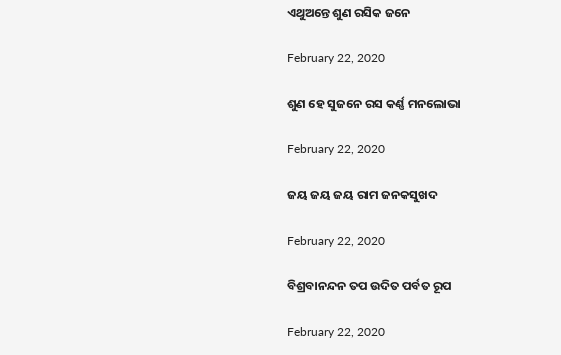ଏଥୁଅନ୍ତେ ଶୁଣ ରସିକ ଜନେ

February 22, 2020

ଶୁଣ ହେ ସୁଜନେ ରସ କର୍ଣ୍ଣ ମନଲୋଭା

February 22, 2020

ଜୟ ଜୟ ଜୟ ରାମ ଜନକସୁଖଦ

February 22, 2020

ବିଶ୍ରବାନନ୍ଦନ ତପ ଉଦିତ ପର୍ବତ ରୂପ

February 22, 2020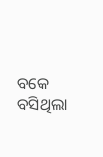ବକେ ବସିଥିଲା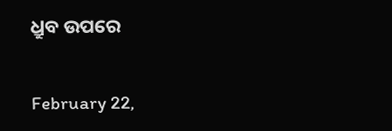ଧ୍ରୁବ ଉପରେ

February 22,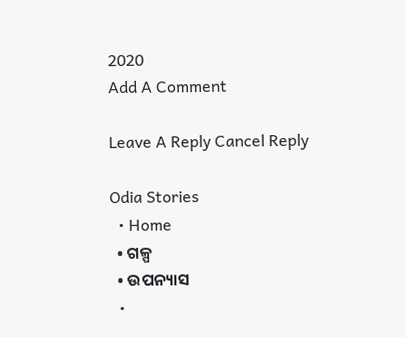2020
Add A Comment

Leave A Reply Cancel Reply

Odia Stories
  • Home
  • ଗଳ୍ପ
  • ଉପନ୍ୟାସ
  •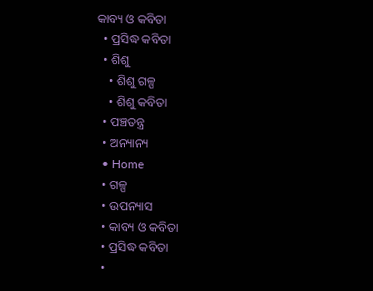କାବ୍ୟ ଓ କବିତା
  • ପ୍ରସିଦ୍ଧ କବିତା
  • ଶିଶୁ
    • ଶିଶୁ ଗଳ୍ପ
    • ଶିଶୁ କବିତା
  • ପଞ୍ଚତନ୍ତ୍ର
  • ଅନ୍ୟାନ୍ୟ
  • Home
  • ଗଳ୍ପ
  • ଉପନ୍ୟାସ
  • କାବ୍ୟ ଓ କବିତା
  • ପ୍ରସିଦ୍ଧ କବିତା
  •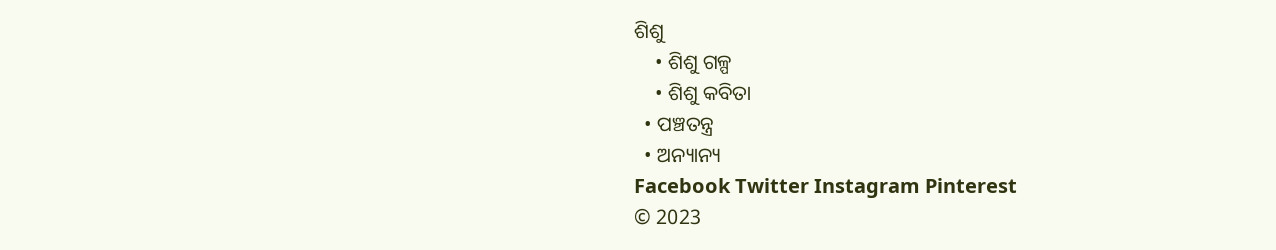ଶିଶୁ
    • ଶିଶୁ ଗଳ୍ପ
    • ଶିଶୁ କବିତା
  • ପଞ୍ଚତନ୍ତ୍ର
  • ଅନ୍ୟାନ୍ୟ
Facebook Twitter Instagram Pinterest
© 2023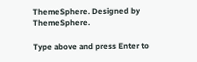ThemeSphere. Designed by ThemeSphere.

Type above and press Enter to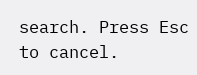search. Press Esc to cancel.